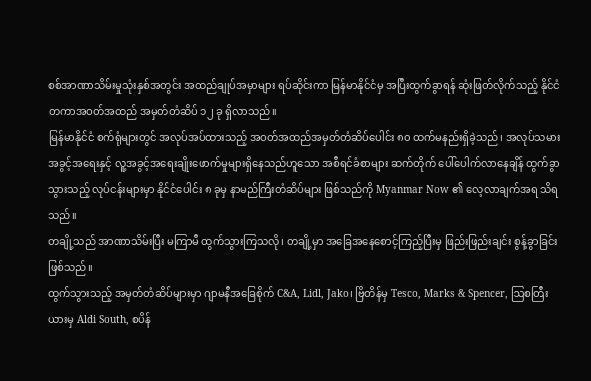စစ်အာဏာသိမ်းမှုသုံးနှစ်အတွင်း အထည်ချုပ်အမှာများ ရပ်ဆိုင်းကာ မြန်မာနိုင်ငံမှ အပြီးထွက်ခွာရန် ဆုံးဖြတ်လိုက်သည့် နိုင်ငံတကာအဝတ်အထည် အမှတ်တံဆိပ် ၁၂ ခု ရှိလာသည်။
မြန်မာနိုင်ငံ စက်ရုံများတွင် အလုပ်အပ်ထားသည့် အဝတ်အထည်အမှတ်တံဆိပ်ပေါင်း ၈၀ ထက်မနည်းရှိခဲ့သည်၊ အလုပ်သမားအခွင့်အရေးနှင့် လူ့အခွင့်အရေးချိုးဖောက်မှုများရှိနေသည်ဟူသော အစီရင်ခံစာများ ဆက်တိုက် ပေါ်ပေါက်လာနေချိန် ထွက်ခွာသွားသည့် လုပ်ငန်းများမှာ နိုင်ငံပေါင်း ၈ ခုမှ နာမည်ကြီးတံဆိပ်များ ဖြစ်သည်ကို Myanmar Now ၏ လေ့လာချက်အရ သိရသည်။
တချို့သည် အာဏာသိမ်းပြီး မကြာမီ ထွက်သွားကြသလို၊ တချို့မှာ အခြေအနေစောင့်ကြည့်ပြီးမှ ဖြည်းဖြည်းချင်း စွန့်ခွာခြင်း ဖြစ်သည်။
ထွက်သွားသည့် အမှတ်တံဆိပ်များမှာ ဂျာမနီအခြေစိုက် C&A, Lidl, Jako၊ ဗြိတိန်မှ Tesco, Marks & Spencer, ဩစတြီးယားမှ Aldi South, စပိန်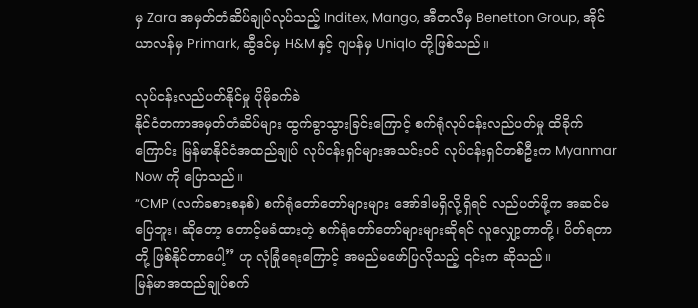မှ Zara အမှတ်တံဆိပ်ချုပ်လုပ်သည့် Inditex, Mango, အီတလီမှ Benetton Group, အိုင်ယာလန်မှ Primark, ဆွီဒင်မှ H&M နှင့် ဂျပန်မှ Uniqlo တို့ဖြစ်သည်။

လုပ်ငန်းလည်ပတ်နိုင်မှု ပိုမိုခက်ခဲ
နိုင်ငံတကာအမှတ်တံဆိပ်များ ထွက်ခွာသွားခြင်းကြောင့် စက်ရုံလုပ်ငန်းလည်ပတ်မှု ထိခိုက်ကြောင်း မြန်မာနိုင်ငံအထည်ချုပ် လုပ်ငန်းရှင်များအသင်းဝင် လုပ်ငန်းရှင်တစ်ဦးက Myanmar Now ကို ပြောသည်။
“CMP (လက်ခစားစနစ်) စက်ရုံတော်တော်များများ အော်ဒါမရှိလို့ရှိရင် လည်ပတ်ဖို့က အဆင်မပြေဘူး၊ ဆိုတော့ တောင့်မခံထားတဲ့ စက်ရုံတော်တော်များများဆိုရင် လူလျှော့တာတို့၊ ပိတ်ရတာတို့ ဖြစ်နိုင်တာပေါ့” ဟု လုံခြုံရေးကြောင့် အမည်မဖော်ပြလိုသည့် ၎င်းက ဆိုသည်။
မြန်မာအထည်ချုပ်စက်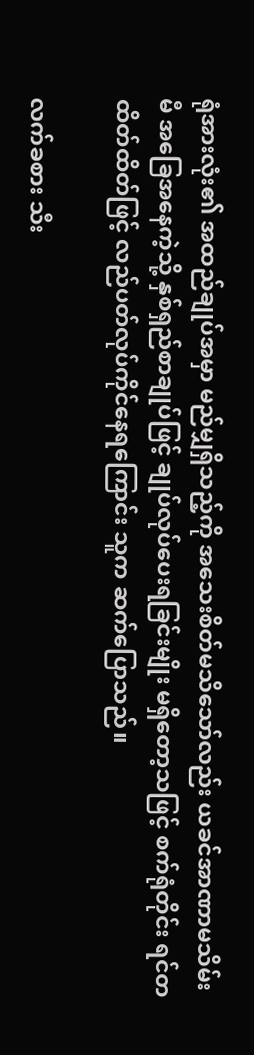ရုံအားလုံး၏ အထည်ချုပ်အမှာ မည်မျှရှိသည့်ကို အသေးစိတ်မသိသော်လည်း ယခင်အာဏာမသိမ်းမီ အခြေအနေကဲ့သို့ နှစ်ရှည်စာချုပ်ဖြင့် ချုပ်လုပ်ပေးရခြင်းမျိုး မရှိတော့သဖြင့် စက်ရုံတိုင်း ရင်တထိတ်ထိတ်ဖြင့် လည်ပတ်လုပ်ကိုင်နေရကြောင်း သူက ဆက်ပြောသည်။

လက်ခစား သီး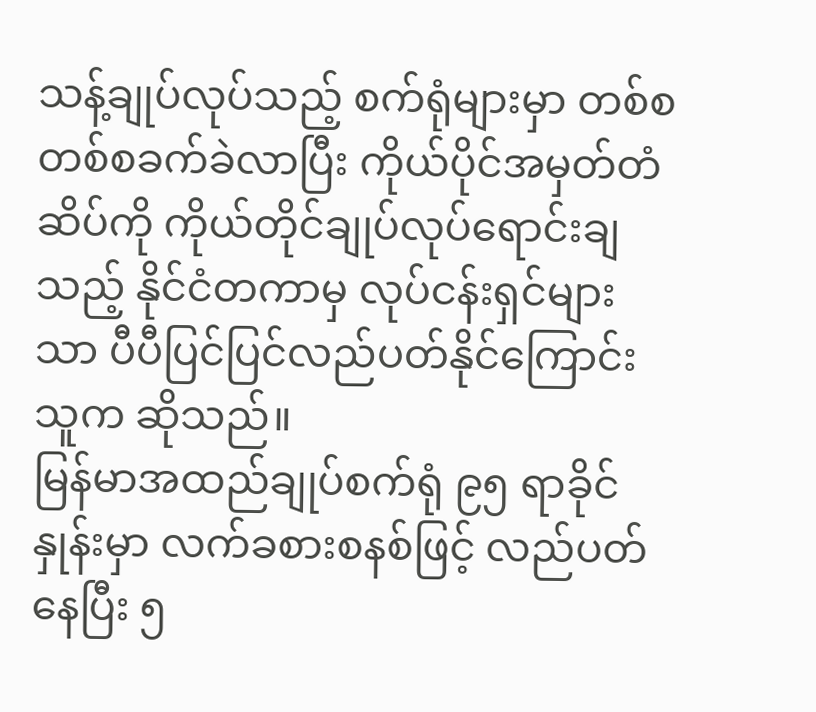သန့်ချုပ်လုပ်သည့် စက်ရုံများမှာ တစ်စတစ်စခက်ခဲလာပြီး ကိုယ်ပိုင်အမှတ်တံဆိပ်ကို ကိုယ်တိုင်ချုပ်လုပ်ရောင်းချသည့် နိုင်ငံတကာမှ လုပ်ငန်းရှင်များသာ ပီပီပြင်ပြင်လည်ပတ်နိုင်ကြောင်း သူက ဆိုသည်။
မြန်မာအထည်ချုပ်စက်ရုံ ၉၅ ရာခိုင်နှုန်းမှာ လက်ခစားစနစ်ဖြင့် လည်ပတ်နေပြီး ၅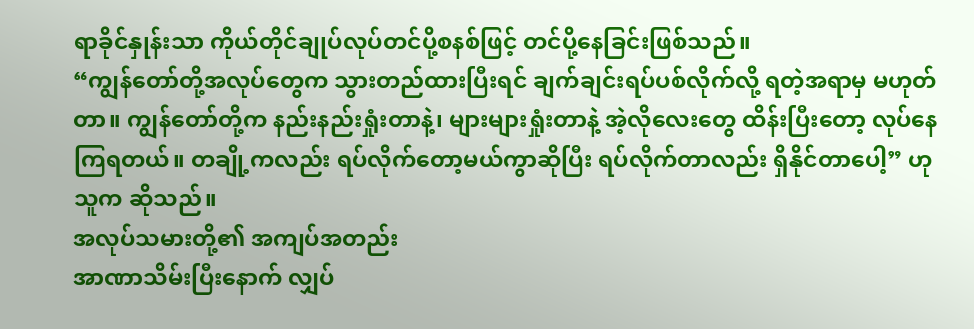ရာခိုင်နှုန်းသာ ကိုယ်တိုင်ချုပ်လုပ်တင်ပို့စနစ်ဖြင့် တင်ပို့နေခြင်းဖြစ်သည်။
“ကျွန်တော်တို့အလုပ်တွေက သွားတည်ထားပြီးရင် ချက်ချင်းရပ်ပစ်လိုက်လို့ ရတဲ့အရာမှ မဟုတ်တာ။ ကျွန်တော်တို့က နည်းနည်းရှုံးတာနဲ့၊ များများရှုံးတာနဲ့ အဲ့လိုလေးတွေ ထိန်းပြီးတော့ လုပ်နေကြရတယ်။ တချို့ကလည်း ရပ်လိုက်တော့မယ်ကွာဆိုပြီး ရပ်လိုက်တာလည်း ရှိနိုင်တာပေါ့” ဟု သူက ဆိုသည်။
အလုပ်သမားတို့၏ အကျပ်အတည်း
အာဏာသိမ်းပြီးနောက် လျှပ်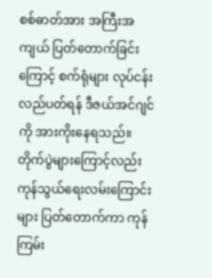စစ်ဓာတ်အား အကြီးအကျယ် ပြတ်တောက်ခြင်းကြောင့် စက်ရုံများ လုပ်ငန်းလည်ပတ်ရန် ဒီဇယ်အင်ဂျင်ကို အားကိုးနေရသည်။ တိုက်ပွဲများကြောင့်လည်း ကုန်သွယ်ရေးလမ်းကြောင်းများ ပြတ်တောက်ကာ ကုန်ကြမ်း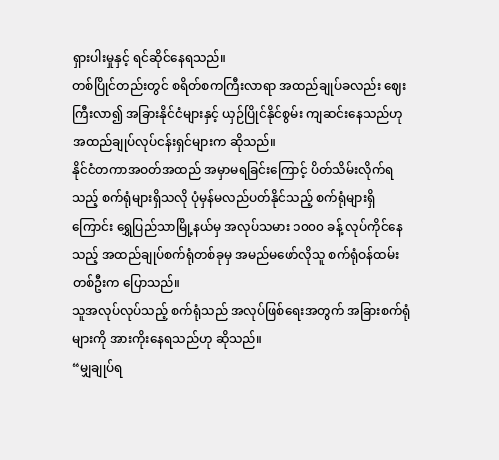ရှားပါးမှုနှင့် ရင်ဆိုင်နေရသည်။
တစ်ပြိုင်တည်းတွင် စရိတ်စကကြီးလာရာ အထည်ချုပ်ခလည်း ဈေးကြီးလာ၍ အခြားနိုင်ငံများနှင့် ယှဉ်ပြိုင်နိုင်စွမ်း ကျဆင်းနေသည်ဟု အထည်ချုပ်လုပ်ငန်းရှင်များက ဆိုသည်။
နိုင်ငံတကာအဝတ်အထည် အမှာမရခြင်းကြောင့် ပိတ်သိမ်းလိုက်ရသည့် စက်ရုံများရှိသလို ပုံမှန်မလည်ပတ်နိုင်သည့် စက်ရုံများရှိကြောင်း ရွှေပြည်သာမြို့နယ်မှ အလုပ်သမား ၁၀၀၀ ခန့် လုပ်ကိုင်နေသည့် အထည်ချုပ်စက်ရုံတစ်ခုမှ အမည်မဖော်လိုသူ စက်ရုံဝန်ထမ်းတစ်ဦးက ပြောသည်။
သူအလုပ်လုပ်သည့် စက်ရုံသည် အလုပ်ဖြစ်ရေးအတွက် အခြားစက်ရုံများကို အားကိုးနေရသည်ဟု ဆိုသည်။
“မျှချုပ်ရ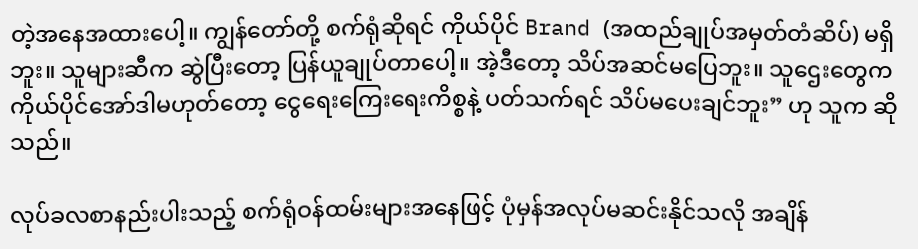တဲ့အနေအထားပေါ့။ ကျွန်တော်တို့ စက်ရုံဆိုရင် ကိုယ်ပိုင် Brand (အထည်ချုပ်အမှတ်တံဆိပ်) မရှိဘူး။ သူများဆီက ဆွဲပြီးတော့ ပြန်ယူချုပ်တာပေါ့။ အဲ့ဒီတော့ သိပ်အဆင်မပြေဘူး။ သူဌေးတွေက ကိုယ်ပိုင်အော်ဒါမဟုတ်တော့ ငွေရေးကြေးရေးကိစ္စနဲ့ ပတ်သက်ရင် သိပ်မပေးချင်ဘူး” ဟု သူက ဆိုသည်။

လုပ်ခလစာနည်းပါးသည့် စက်ရုံဝန်ထမ်းများအနေဖြင့် ပုံမှန်အလုပ်မဆင်းနိုင်သလို အချိန်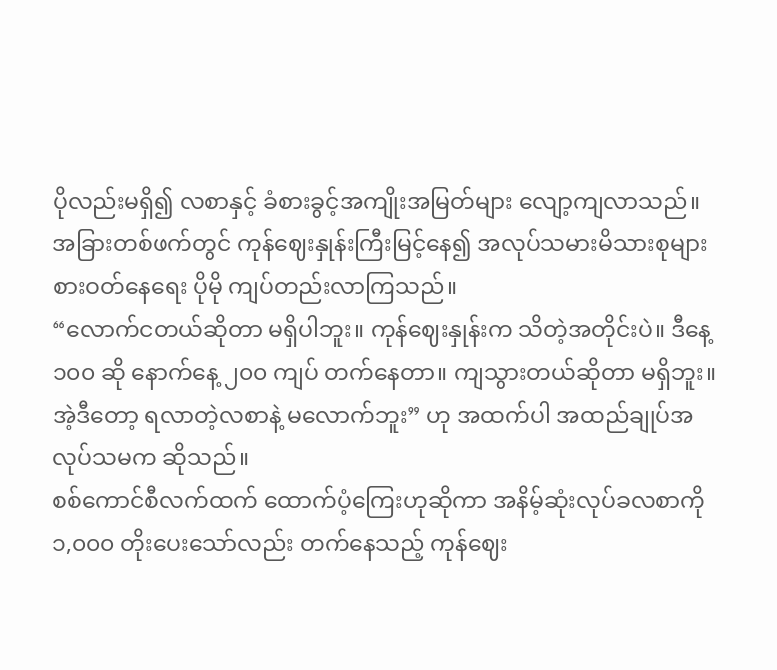ပိုလည်းမရှိ၍ လစာနှင့် ခံစားခွင့်အကျိုးအမြတ်များ လျော့ကျလာသည်။ အခြားတစ်ဖက်တွင် ကုန်ဈေးနှုန်းကြီးမြင့်နေ၍ အလုပ်သမားမိသားစုများ စားဝတ်နေရေး ပိုမို ကျပ်တည်းလာကြသည်။
“လောက်ငတယ်ဆိုတာ မရှိပါဘူး။ ကုန်ဈေးနှုန်းက သိတဲ့အတိုင်းပဲ။ ဒီနေ့ ၁၀၀ ဆို နောက်နေ့ ၂၀၀ ကျပ် တက်နေတာ။ ကျသွားတယ်ဆိုတာ မရှိဘူး။ အဲ့ဒီတော့ ရလာတဲ့လစာနဲ့ မလောက်ဘူး” ဟု အထက်ပါ အထည်ချုပ်အလုပ်သမက ဆိုသည်။
စစ်ကောင်စီလက်ထက် ထောက်ပံ့ကြေးဟုဆိုကာ အနိမ့်ဆုံးလုပ်ခလစာကို ၁,၀၀၀ တိုးပေးသော်လည်း တက်နေသည့် ကုန်ဈေး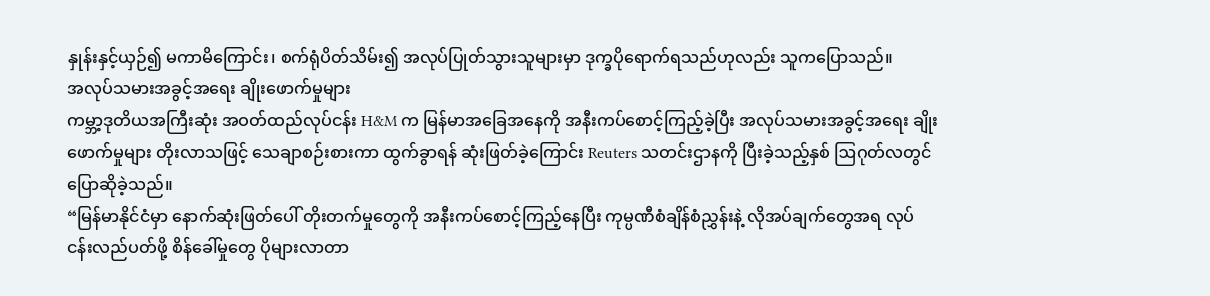နှုန်းနှင့်ယှဉ်၍ မကာမိကြောင်း၊ စက်ရုံပိတ်သိမ်း၍ အလုပ်ပြုတ်သွားသူများမှာ ဒုက္ခပိုရောက်ရသည်ဟုလည်း သူကပြောသည်။
အလုပ်သမားအခွင့်အရေး ချိုးဖောက်မှုများ
ကမ္ဘာ့ဒုတိယအကြီးဆုံး အဝတ်ထည်လုပ်ငန်း H&M က မြန်မာအခြေအနေကို အနီးကပ်စောင့်ကြည့်ခဲ့ပြီး အလုပ်သမားအခွင့်အရေး ချိုးဖောက်မှုများ တိုးလာသဖြင့် သေချာစဉ်းစားကာ ထွက်ခွာရန် ဆုံးဖြတ်ခဲ့ကြောင်း Reuters သတင်းဌာနကို ပြီးခဲ့သည့်နှစ် ဩဂုတ်လတွင် ပြောဆိုခဲ့သည်။
“မြန်မာနိုင်ငံမှာ နောက်ဆုံးဖြတ်ပေါ် တိုးတက်မှုတွေကို အနီးကပ်စောင့်ကြည့်နေပြီး ကုမ္ပဏီစံချိန်စံညွှန်းနဲ့ လိုအပ်ချက်တွေအရ လုပ်ငန်းလည်ပတ်ဖို့ စိန်ခေါ်မှုတွေ ပိုများလာတာ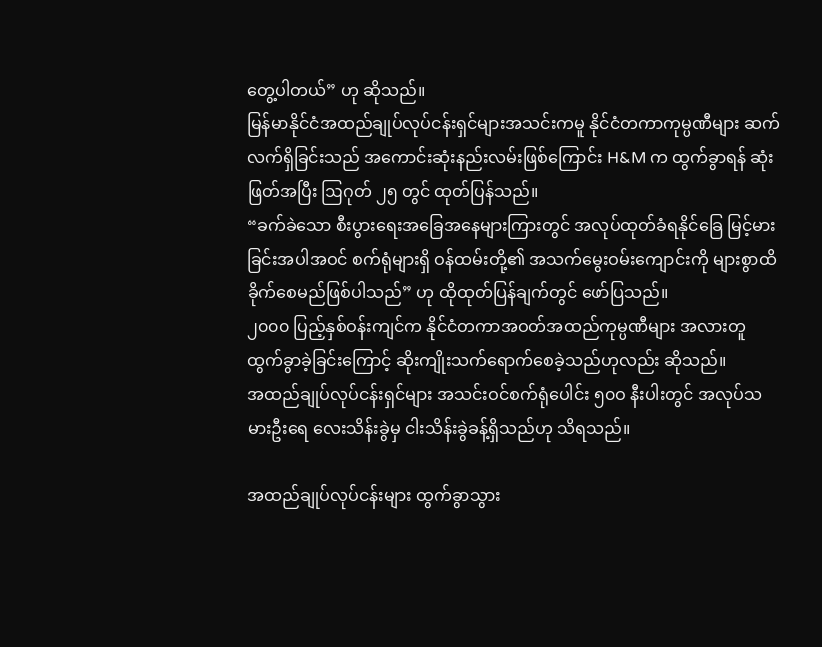တွေ့ပါတယ်” ဟု ဆိုသည်။
မြန်မာနိုင်ငံအထည်ချုပ်လုပ်ငန်းရှင်များအသင်းကမူ နိုင်ငံတကာကုမ္ပဏီများ ဆက်လက်ရှိခြင်းသည် အကောင်းဆုံးနည်းလမ်းဖြစ်ကြောင်း H&M က ထွက်ခွာရန် ဆုံးဖြတ်အပြီး ဩဂုတ် ၂၅ တွင် ထုတ်ပြန်သည်။
“ခက်ခဲသော စီးပွားရေးအခြေအနေများကြားတွင် အလုပ်ထုတ်ခံရနိုင်ခြေ မြင့်မားခြင်းအပါအဝင် စက်ရုံများရှိ ဝန်ထမ်းတို့၏ အသက်မွေးဝမ်းကျောင်းကို များစွာထိခိုက်စေမည်ဖြစ်ပါသည်” ဟု ထိုထုတ်ပြန်ချက်တွင် ဖော်ပြသည်။
၂၀၀၀ ပြည့်နှစ်ဝန်းကျင်က နိုင်ငံတကာအဝတ်အထည်ကုမ္ပဏီများ အလားတူ ထွက်ခွာခဲ့ခြင်းကြောင့် ဆိုးကျိုးသက်ရောက်စေခဲ့သည်ဟုလည်း ဆိုသည်။
အထည်ချုပ်လုပ်ငန်းရှင်များ အသင်းဝင်စက်ရုံပေါင်း ၅၀ဝ နီးပါးတွင် အလုပ်သမားဦးရေ လေးသိန်းခွဲမှ ငါးသိန်းခွဲခန့်ရှိသည်ဟု သိရသည်။

အထည်ချုပ်လုပ်ငန်းများ ထွက်ခွာသွား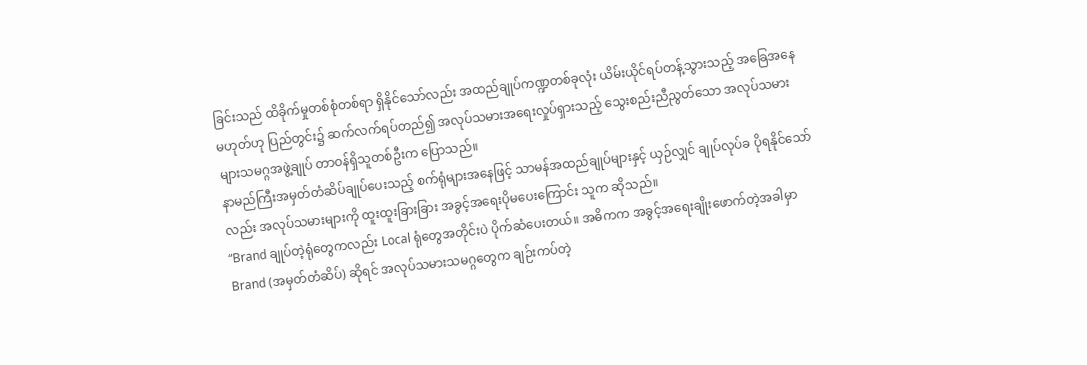ခြင်းသည် ထိခိုက်မှုတစ်စုံတစ်ရာ ရှိနိုင်သော်လည်း အထည်ချုပ်ကဏ္ဍတစ်ခုလုံး ယိမ်းယိုင်ရပ်တန့်သွားသည့် အခြေအနေမဟုတ်ဟု ပြည်တွင်း၌ ဆက်လက်ရပ်တည်၍ အလုပ်သမားအရေးလှုပ်ရှားသည့် သွေးစည်းညီညွတ်သော အလုပ်သမားများသမဂ္ဂအဖွဲ့ချုပ် တာဝန်ရှိသူတစ်ဦးက ပြောသည်။
နာမည်ကြီးအမှတ်တံဆိပ်ချုပ်ပေးသည့် စက်ရုံများအနေဖြင့် သာမန်အထည်ချုပ်များနှင့် ယှဉ်လျှင် ချုပ်လုပ်ခ ပိုရနိုင်သော်လည်း အလုပ်သမားများကို ထူးထူးခြားခြား အခွင့်အရေးပိုမပေးကြောင်း သူက ဆိုသည်။
“Brand ချုပ်တဲ့ရုံတွေကလည်း Local ရုံတွေအတိုင်းပဲ ပိုက်ဆံပေးတယ်။ အဓိကက အခွင့်အရေးချိုးဖောက်တဲ့အခါမှာ Brand (အမှတ်တံဆိပ်) ဆိုရင် အလုပ်သမားသမဂ္ဂတွေက ချဉ်းကပ်တဲ့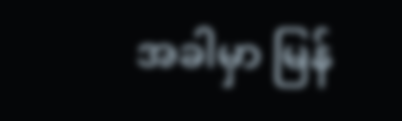အခါမှာ မြန်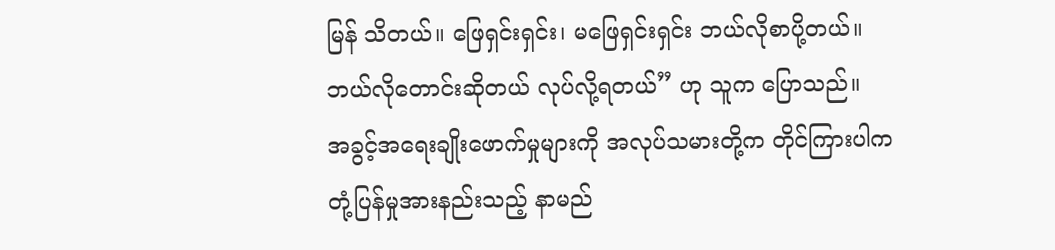မြန် သိတယ်။ ဖြေရှင်းရှင်း၊ မဖြေရှင်းရှင်း ဘယ်လိုစာပို့တယ်။ ဘယ်လိုတောင်းဆိုတယ် လုပ်လို့ရတယ်” ဟု သူက ပြောသည်။
အခွင့်အရေးချိုးဖောက်မှုများကို အလုပ်သမားတို့က တိုင်ကြားပါက တုံ့ပြန်မှုအားနည်းသည့် နာမည်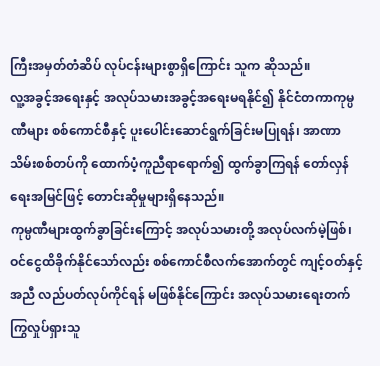ကြီးအမှတ်တံဆိပ် လုပ်ငန်းများစွာရှိကြောင်း သူက ဆိုသည်။
လူ့အခွင့်အရေးနှင့် အလုပ်သမားအခွင့်အရေးမရနိုင်၍ နိုင်ငံတကာကုမ္ပဏီများ စစ်ကောင်စီနှင့် ပူးပေါင်းဆောင်ရွက်ခြင်းမပြုရန်၊ အာဏာသိမ်းစစ်တပ်ကို ထောက်ပံ့ကူညီရာရောက်၍ ထွက်ခွာကြရန် တော်လှန်ရေးအမြင်ဖြင့် တောင်းဆိုမှုများရှိနေသည်။
ကုမ္ပဏီများထွက်ခွာခြင်းကြောင့် အလုပ်သမားတို့ အလုပ်လက်မဲ့ဖြစ်၊ ဝင်ငွေထိခိုက်နိုင်သော်လည်း စစ်ကောင်စီလက်အောက်တွင် ကျင့်ဝတ်နှင့်အညီ လည်ပတ်လုပ်ကိုင်ရန် မဖြစ်နိုင်ကြောင်း အလုပ်သမားရေးတက်ကြွလှုပ်ရှားသူ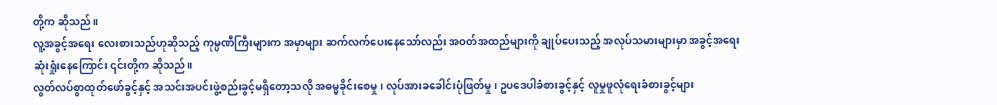တို့က ဆိုသည်။
လူ့အခွင့်အရေး လေးစားသည်ဟုဆိုသည့် ကုမ္ပဏီကြီးများက အမှာများ ဆက်လက်ပေးနေသော်လည်း အဝတ်အထည်များကို ချုပ်ပေးသည့် အလုပ်သမားများမှာ အခွင့်အရေးဆုံးရှုံးနေကြောင်း ၎င်းတို့က ဆိုသည်။
လွတ်လပ်စွာထုတ်ဖော်ခွင့်နှင့် အသင်းအပင်းဖွဲ့စည်းခွင့်မရှိတော့သလို အဓမ္မခိုင်းစေမှု၊ လုပ်အားခခေါင်းပုံဖြတ်မှု၊ ဥပဒေပါခံစားခွင့်နှင့် လူမှုဖူလုံရေးခံစားခွင့်များ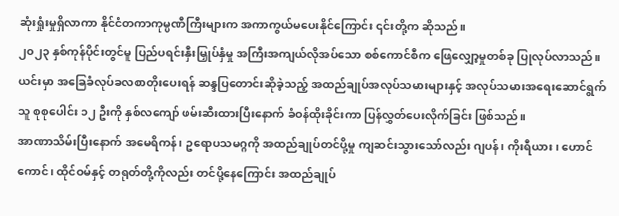ဆုံးရှုံးမှုရှိလာကာ နိုင်ငံတကာကုမ္ပဏီကြီးများက အကာကွယ်မပေးနိုင်ကြောင်း ၎င်းတို့က ဆိုသည်။
၂၀၂၃ နှစ်ကုန်ပိုင်းတွင်မူ ပြည်ပရင်းနှီးမြှုပ်နှံမှု အကြီးအကျယ်လိုအပ်သော စစ်ကောင်စီက ဖြေလျှော့မှုတစ်ခု ပြုလုပ်လာသည်။
ယင်းမှာ အခြေခံလုပ်ခလစာတိုးပေးရန် ဆန္ဒပြတောင်းဆိုခဲ့သည့် အထည်ချုပ်အလုပ်သမားများနှင့် အလုပ်သမားအရေးဆောင်ရွက်သူ စုစုပေါင်း ၁၂ ဦးကို နှစ်လကျော် ဖမ်းဆီးထားပြီးနောက် ခံဝန်ထိုးခိုင်းကာ ပြန်လွှတ်ပေးလိုက်ခြင်း ဖြစ်သည်။
အာဏာသိမ်းပြီးနောက် အမေရိကန်၊ ဥရောပသမဂ္ဂကို အထည်ချုပ်တင်ပို့မှု ကျဆင်းသွားသော်လည်း ဂျပန်၊ ကိုးရီယား၊ ဟောင်ကောင်၊ ထိုင်ဝမ်နှင့် တရုတ်တို့ကိုလည်း တင်ပို့နေကြောင်း အထည်ချုပ်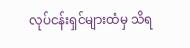လုပ်ငန်းရှင်များထံမှ သိရ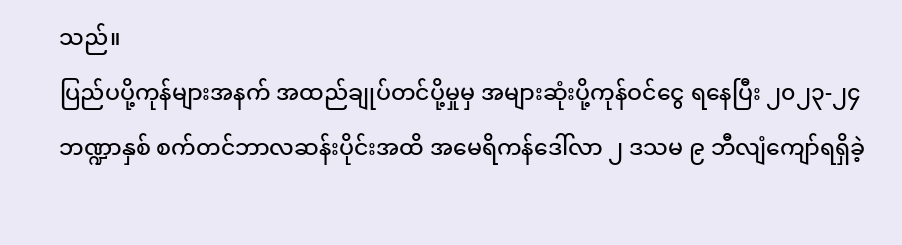သည်။
ပြည်ပပို့ကုန်များအနက် အထည်ချုပ်တင်ပို့မှုမှ အများဆုံးပို့ကုန်ဝင်ငွေ ရနေပြီး ၂၀၂၃-၂၄ ဘဏ္ဍာနှစ် စက်တင်ဘာလဆန်းပိုင်းအထိ အမေရိကန်ဒေါ်လာ ၂ ဒသမ ၉ ဘီလျံကျော်ရရှိခဲ့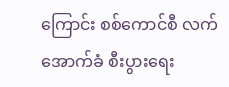ကြောင်း စစ်ကောင်စီ လက်အောက်ခံ စီးပွားရေး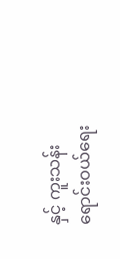နှင့် ကူးသန်းရောင်းဝယ်ရေး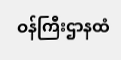ဝန်ကြီးဌာနထံ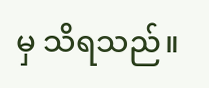မှ သိရသည်။